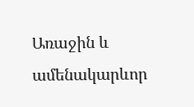Առաջին և ամենակարևոր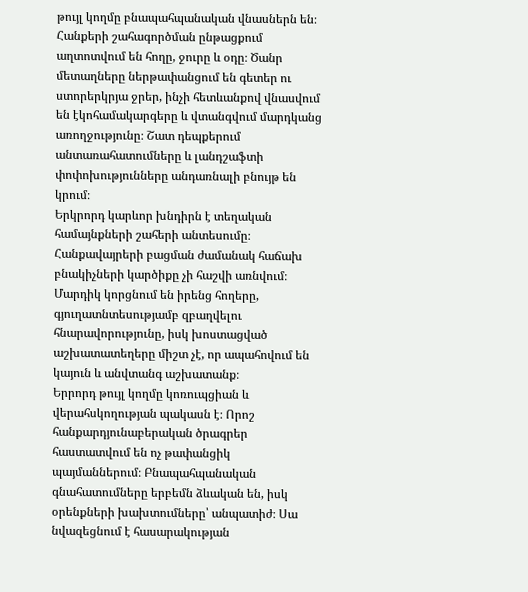թույլ կողմը բնապահպանական վնասներն են։ Հանքերի շահագործման ընթացքում աղտոտվում են հողը, ջուրը և օդը։ Ծանր մետաղները ներթափանցում են գետեր ու ստորերկրյա ջրեր, ինչի հետևանքով վնասվում են էկոհամակարգերը և վտանգվում մարդկանց առողջությունը։ Շատ դեպքերում անտառահատումները և լանդշաֆտի փոփոխությունները անդառնալի բնույթ են կրում։
Երկրորդ կարևոր խնդիրն է տեղական համայնքների շահերի անտեսումը։ Հանքավայրերի բացման ժամանակ հաճախ բնակիչների կարծիքը չի հաշվի առնվում։ Մարդիկ կորցնում են իրենց հողերը, գյուղատնտեսությամբ զբաղվելու հնարավորությունը, իսկ խոստացված աշխատատեղերը միշտ չէ, որ ապահովում են կայուն և անվտանգ աշխատանք։
Երրորդ թույլ կողմը կոռուպցիան և վերահսկողության պակասն է։ Որոշ հանքարդյունաբերական ծրագրեր հաստատվում են ոչ թափանցիկ պայմաններում։ Բնապահպանական գնահատումները երբեմն ձևական են, իսկ օրենքների խախտումները՝ անպատիժ։ Սա նվազեցնում է հասարակության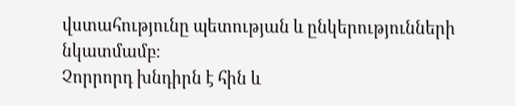վստահությունը պետության և ընկերությունների նկատմամբ։
Չորրորդ խնդիրն է հին և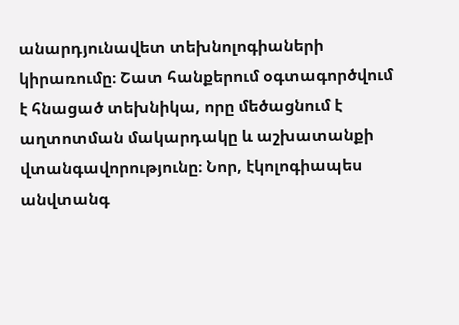անարդյունավետ տեխնոլոգիաների կիրառումը։ Շատ հանքերում օգտագործվում է հնացած տեխնիկա, որը մեծացնում է աղտոտման մակարդակը և աշխատանքի վտանգավորությունը։ Նոր, էկոլոգիապես անվտանգ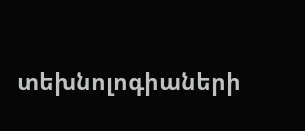տեխնոլոգիաների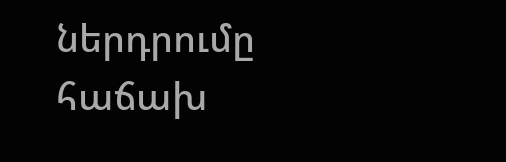ներդրումը հաճախ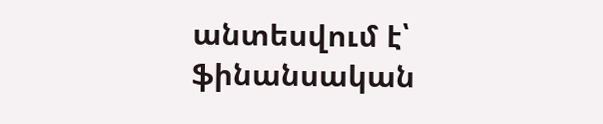անտեսվում է՝ ֆինանսական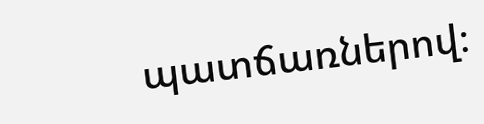պատճառներով։